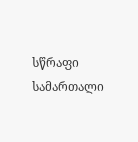სწრაფი სამართალი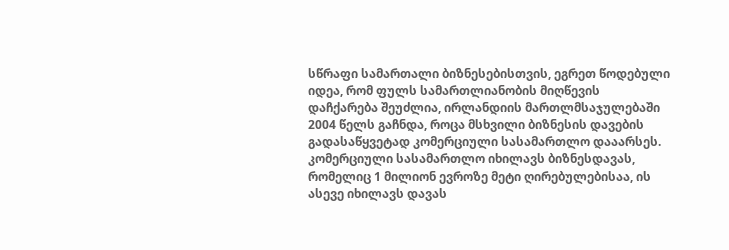სწრაფი სამართალი ბიზნესებისთვის, ეგრეთ წოდებული იდეა, რომ ფულს სამართლიანობის მიღწევის დაჩქარება შეუძლია, ირლანდიის მართლმსაჯულებაში 2004 წელს გაჩნდა, როცა მსხვილი ბიზნესის დავების გადასაწყვეტად კომერციული სასამართლო დააარსეს.
კომერციული სასამართლო იხილავს ბიზნესდავას, რომელიც 1 მილიონ ევროზე მეტი ღირებულებისაა, ის ასევე იხილავს დავას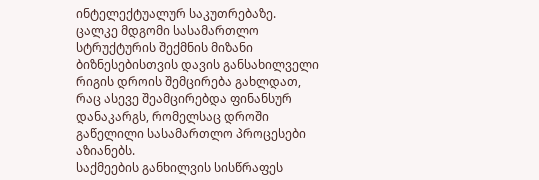ინტელექტუალურ საკუთრებაზე. ცალკე მდგომი სასამართლო სტრუქტურის შექმნის მიზანი ბიზნესებისთვის დავის განსახილველი რიგის დროის შემცირება გახლდათ, რაც ასევე შეამცირებდა ფინანსურ დანაკარგს, რომელსაც დროში გაწელილი სასამართლო პროცესები აზიანებს.
საქმეების განხილვის სისწრაფეს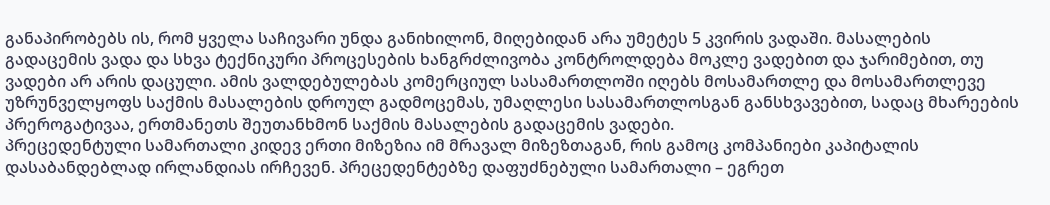განაპირობებს ის, რომ ყველა საჩივარი უნდა განიხილონ, მიღებიდან არა უმეტეს 5 კვირის ვადაში. მასალების გადაცემის ვადა და სხვა ტექნიკური პროცესების ხანგრძლივობა კონტროლდება მოკლე ვადებით და ჯარიმებით, თუ ვადები არ არის დაცული. ამის ვალდებულებას კომერციულ სასამართლოში იღებს მოსამართლე და მოსამართლევე უზრუნველყოფს საქმის მასალების დროულ გადმოცემას, უმაღლესი სასამართლოსგან განსხვავებით, სადაც მხარეების პრეროგატივაა, ერთმანეთს შეუთანხმონ საქმის მასალების გადაცემის ვადები.
პრეცედენტული სამართალი კიდევ ერთი მიზეზია იმ მრავალ მიზეზთაგან, რის გამოც კომპანიები კაპიტალის დასაბანდებლად ირლანდიას ირჩევენ. პრეცედენტებზე დაფუძნებული სამართალი – ეგრეთ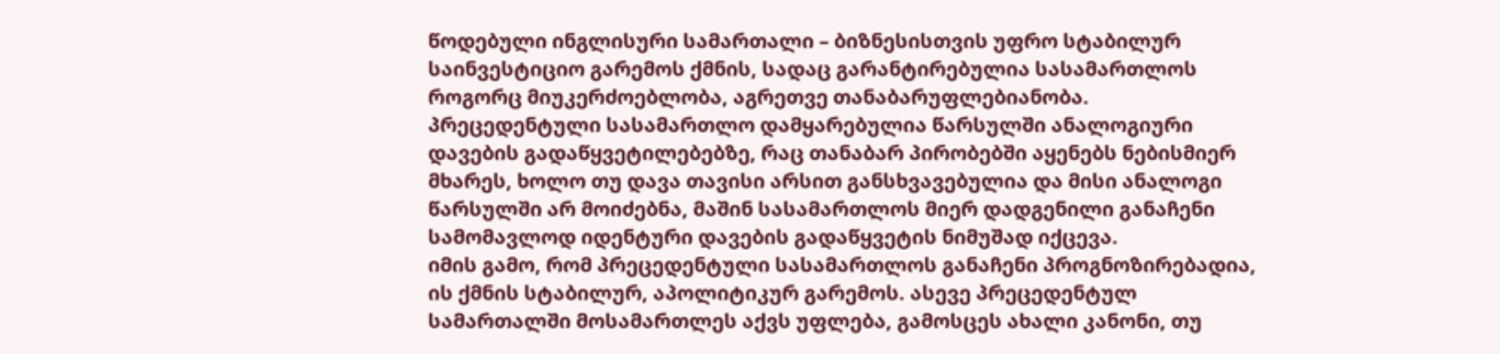წოდებული ინგლისური სამართალი – ბიზნესისთვის უფრო სტაბილურ საინვესტიციო გარემოს ქმნის, სადაც გარანტირებულია სასამართლოს როგორც მიუკერძოებლობა, აგრეთვე თანაბარუფლებიანობა. პრეცედენტული სასამართლო დამყარებულია წარსულში ანალოგიური დავების გადაწყვეტილებებზე, რაც თანაბარ პირობებში აყენებს ნებისმიერ მხარეს, ხოლო თუ დავა თავისი არსით განსხვავებულია და მისი ანალოგი წარსულში არ მოიძებნა, მაშინ სასამართლოს მიერ დადგენილი განაჩენი სამომავლოდ იდენტური დავების გადაწყვეტის ნიმუშად იქცევა.
იმის გამო, რომ პრეცედენტული სასამართლოს განაჩენი პროგნოზირებადია, ის ქმნის სტაბილურ, აპოლიტიკურ გარემოს. ასევე პრეცედენტულ სამართალში მოსამართლეს აქვს უფლება, გამოსცეს ახალი კანონი, თუ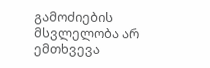გამოძიების მსვლელობა არ ემთხვევა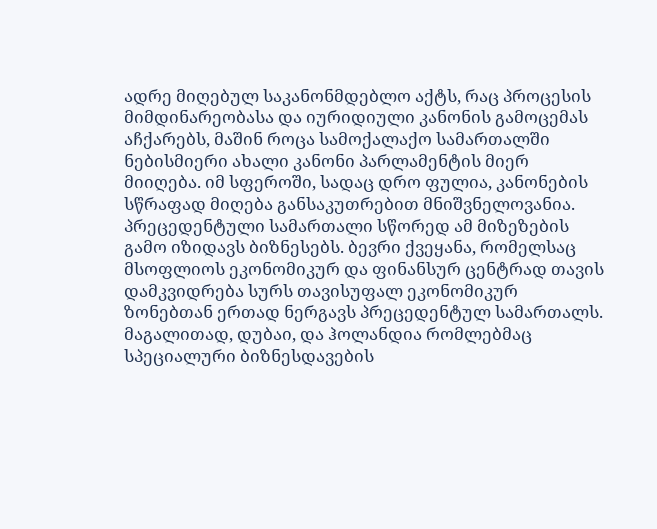ადრე მიღებულ საკანონმდებლო აქტს, რაც პროცესის მიმდინარეობასა და იურიდიული კანონის გამოცემას აჩქარებს, მაშინ როცა სამოქალაქო სამართალში ნებისმიერი ახალი კანონი პარლამენტის მიერ მიიღება. იმ სფეროში, სადაც დრო ფულია, კანონების სწრაფად მიღება განსაკუთრებით მნიშვნელოვანია.
პრეცედენტული სამართალი სწორედ ამ მიზეზების გამო იზიდავს ბიზნესებს. ბევრი ქვეყანა, რომელსაც მსოფლიოს ეკონომიკურ და ფინანსურ ცენტრად თავის დამკვიდრება სურს თავისუფალ ეკონომიკურ ზონებთან ერთად ნერგავს პრეცედენტულ სამართალს. მაგალითად, დუბაი, და ჰოლანდია რომლებმაც სპეციალური ბიზნესდავების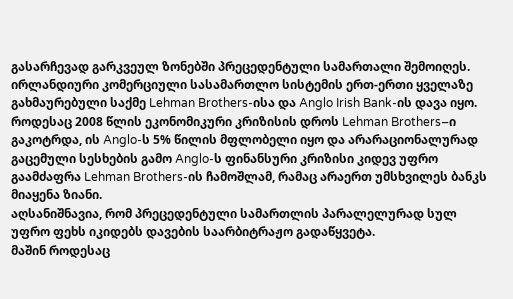გასარჩევად გარკვეულ ზონებში პრეცედენტული სამართალი შემოიღეს.
ირლანდიური კომერციული სასამართლო სისტემის ერთ-ერთი ყველაზე გახმაურებული საქმე Lehman Brothers-ისა და Anglo Irish Bank-ის დავა იყო. როდესაც 2008 წლის ეკონომიკური კრიზისის დროს Lehman Brothers–ი გაკოტრდა, ის Anglo-ს 5% წილის მფლობელი იყო და არარაციონალურად გაცემული სესხების გამო Anglo-ს ფინანსური კრიზისი კიდევ უფრო გაამძაფრა Lehman Brothers-ის ჩამოშლამ, რამაც არაერთ უმსხვილეს ბანკს მიაყენა ზიანი.
აღსანიშნავია, რომ პრეცედენტული სამართლის პარალელურად სულ უფრო ფეხს იკიდებს დავების საარბიტრაჟო გადაწყვეტა.
მაშინ როდესაც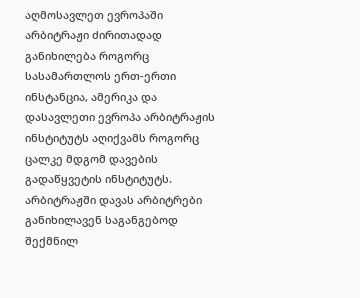აღმოსავლეთ ევროპაში არბიტრაჟი ძირითადად განიხილება როგორც სასამართლოს ერთ-ერთი ინსტანცია, ამერიკა და დასავლეთი ევროპა არბიტრაჟის ინსტიტუტს აღიქვამს როგორც ცალკე მდგომ დავების გადაწყვეტის ინსტიტუტს. არბიტრაჟში დავას არბიტრები განიხილავენ საგანგებოდ შექმნილ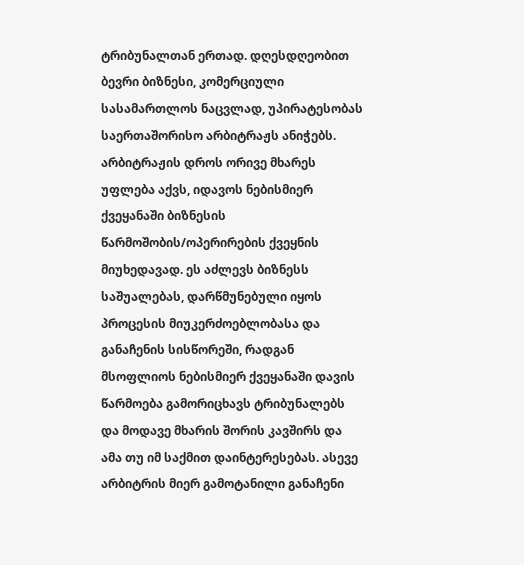ტრიბუნალთან ერთად. დღესდღეობით ბევრი ბიზნესი, კომერციული სასამართლოს ნაცვლად, უპირატესობას საერთაშორისო არბიტრაჟს ანიჭებს. არბიტრაჟის დროს ორივე მხარეს უფლება აქვს, იდავოს ნებისმიერ ქვეყანაში ბიზნესის წარმოშობის/ოპერირების ქვეყნის მიუხედავად. ეს აძლევს ბიზნესს საშუალებას, დარწმუნებული იყოს პროცესის მიუკერძოებლობასა და განაჩენის სისწორეში, რადგან მსოფლიოს ნებისმიერ ქვეყანაში დავის წარმოება გამორიცხავს ტრიბუნალებს და მოდავე მხარის შორის კავშირს და ამა თუ იმ საქმით დაინტერესებას. ასევე არბიტრის მიერ გამოტანილი განაჩენი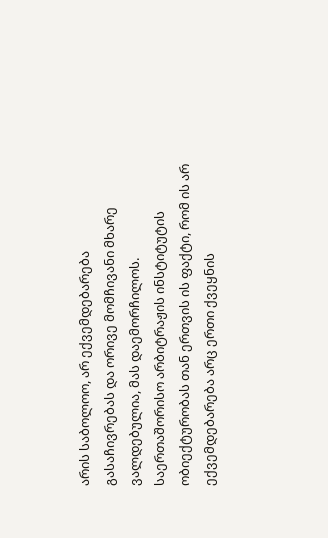არის საბოლოო, არ ექვემდებარება გასაჩივრებას და ორივე მომჩივანი მხარე ვალდებულია, მას დაემორჩილოს. საერთაშორისო არბიტრაჟის ინსტიტუტის ობიექტურობას თან ერთვის ის ფაქტი, რომ ის არ ექვემდებარება არც ერთი ქვეყნის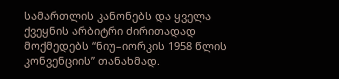სამართლის კანონებს და ყველა ქვეყნის არბიტრი ძირითადად მოქმედებს “ნიუ–იორკის 1958 წლის კონვენციის” თანახმად.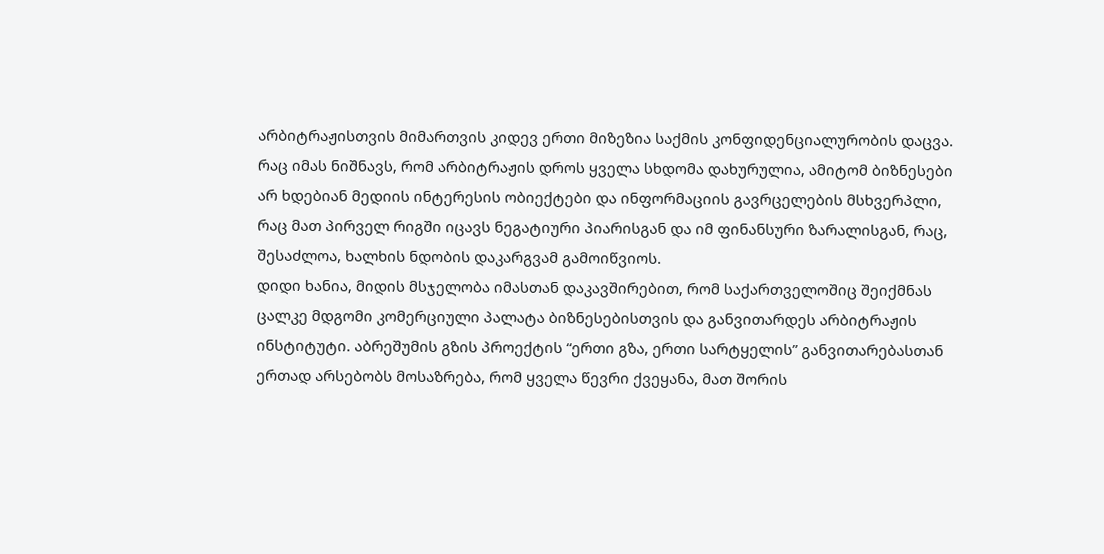არბიტრაჟისთვის მიმართვის კიდევ ერთი მიზეზია საქმის კონფიდენციალურობის დაცვა. რაც იმას ნიშნავს, რომ არბიტრაჟის დროს ყველა სხდომა დახურულია, ამიტომ ბიზნესები არ ხდებიან მედიის ინტერესის ობიექტები და ინფორმაციის გავრცელების მსხვერპლი, რაც მათ პირველ რიგში იცავს ნეგატიური პიარისგან და იმ ფინანსური ზარალისგან, რაც, შესაძლოა, ხალხის ნდობის დაკარგვამ გამოიწვიოს.
დიდი ხანია, მიდის მსჯელობა იმასთან დაკავშირებით, რომ საქართველოშიც შეიქმნას ცალკე მდგომი კომერციული პალატა ბიზნესებისთვის და განვითარდეს არბიტრაჟის ინსტიტუტი. აბრეშუმის გზის პროექტის “ერთი გზა, ერთი სარტყელის” განვითარებასთან ერთად არსებობს მოსაზრება, რომ ყველა წევრი ქვეყანა, მათ შორის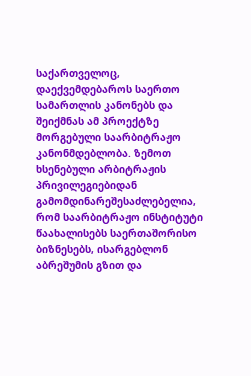საქართველოც, დაექვემდებაროს საერთო სამართლის კანონებს და შეიქმნას ამ პროექტზე მორგებული საარბიტრაჟო კანონმდებლობა. ზემოთ ხსენებული არბიტრაჟის პრივილეგიებიდან გამომდინარეშესაძლებელია, რომ საარბიტრაჟო ინსტიტუტი წაახალისებს საერთაშორისო ბიზნესებს, ისარგებლონ აბრეშუმის გზით და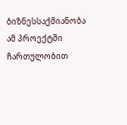ბიზნესსაქმიანობა ამ პროექტში ჩართულობით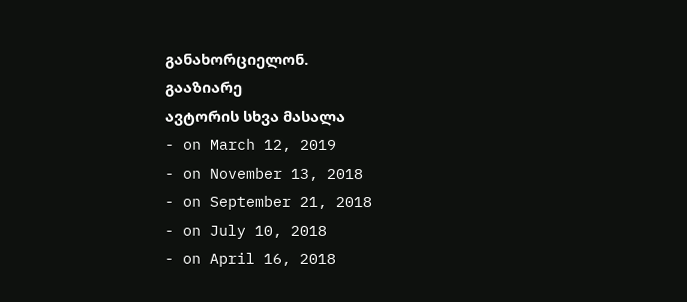განახორციელონ.
გააზიარე
ავტორის სხვა მასალა
- on March 12, 2019
- on November 13, 2018
- on September 21, 2018
- on July 10, 2018
- on April 16, 2018